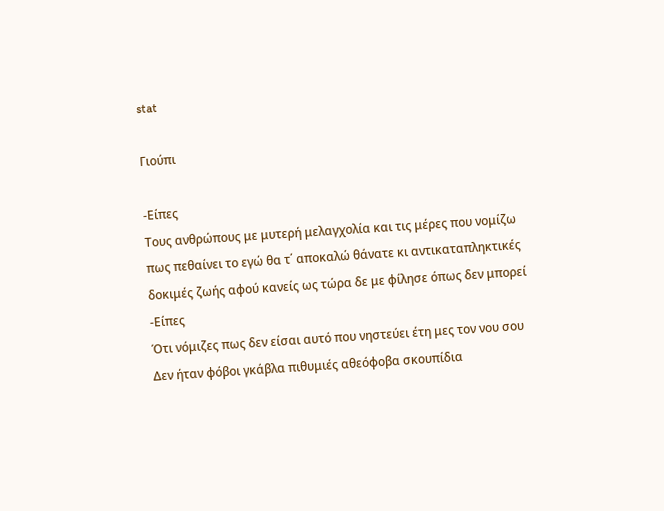stat

Γιούπι

-Είπες
Τους ανθρώπους με μυτερή μελαγχολία και τις μέρες που νομίζω
πως πεθαίνει το εγώ θα τ΄ αποκαλώ θάνατε κι αντικαταπληκτικές
δοκιμές ζωής αφού κανείς ως τώρα δε με φίλησε όπως δεν μπορεί
-Είπες
Ότι νόμιζες πως δεν είσαι αυτό που νηστεύει έτη μες τον νου σου
Δεν ήταν φόβοι γκάβλα πιθυμιές αθεόφοβα σκουπίδια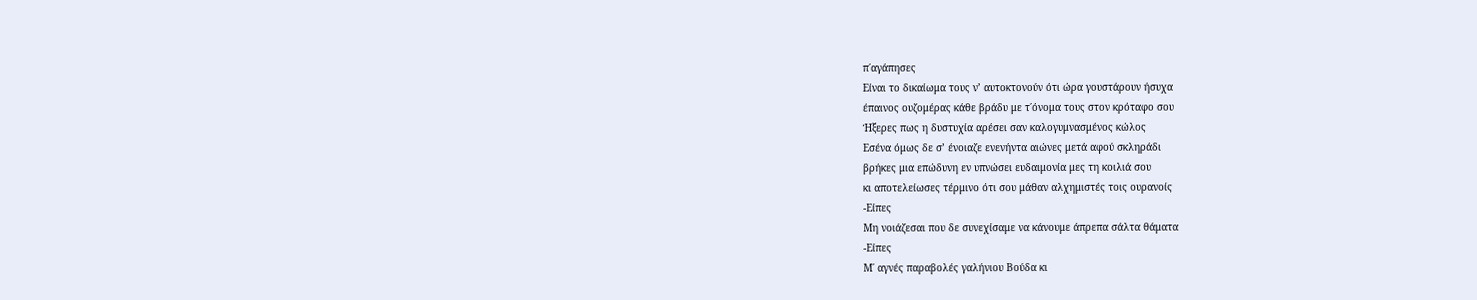π΄αγάπησες
Είναι το δικαίωμα τους ν’ αυτοκτονούν ότι ώρα γουστάρουν ήσυχα
έπαινος ουζομέρας κάθε βράδυ με τ΄όνομα τους στον κρόταφο σου
Ήξερες πως η δυστυχία αρέσει σαν καλογυμνασμένος κώλος
Εσένα όμως δε σ’ ένοιαζε ενενήντα αιώνες μετά αφού σκληράδι
βρήκες μια επώδυνη εν υπνώσει ευδαιμονία μες τη κοιλιά σου
κι αποτελείωσες τέρμινο ότι σου μάθαν αλχημιστές τοις ουρανοίς
-Είπες
Μη νοιάζεσαι που δε συνεχίσαμε να κάνουμε άπρεπα σάλτα θάματα
-Είπες
Μ΄ αγνές παραβολές γαλήνιου Βούδα κι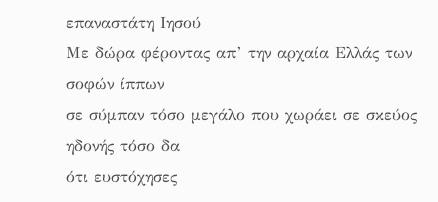επαναστάτη Ιησού
Με δώρα φέροντας απ’ την αρχαία Ελλάς των σοφών ίππων
σε σύμπαν τόσο μεγάλο που χωράει σε σκεύος ηδονής τόσο δα
ότι ευστόχησες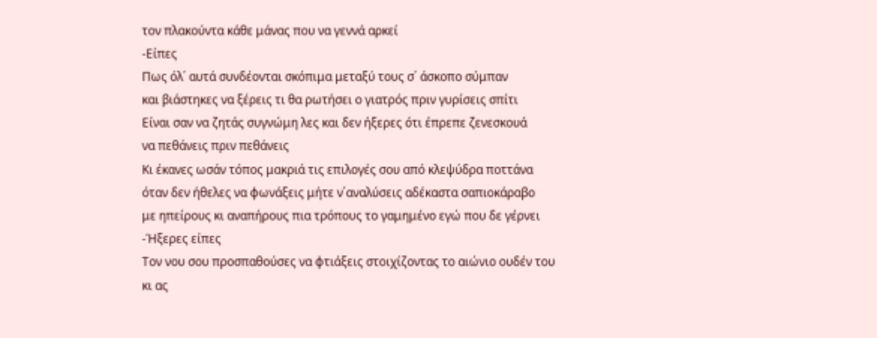τον πλακούντα κάθε μάνας που να γεννά αρκεί
-Είπες
Πως όλ΄ αυτά συνδέονται σκόπιμα μεταξύ τους σ΄ άσκοπο σύμπαν
και βιάστηκες να ξέρεις τι θα ρωτήσει ο γιατρός πριν γυρίσεις σπίτι
Είναι σαν να ζητάς συγνώμη λες και δεν ήξερες ότι έπρεπε ζενεσκουά
να πεθάνεις πριν πεθάνεις
Κι έκανες ωσάν τόπος μακριά τις επιλογές σου από κλεψύδρα ποττάνα
όταν δεν ήθελες να φωνάξεις μήτε ν΄αναλύσεις αδέκαστα σαπιοκάραβο
με ηπείρους κι αναπήρους πια τρόπους το γαμημένο εγώ που δε γέρνει
-Ήξερες είπες
Τον νου σου προσπαθούσες να φτιάξεις στοιχίζοντας το αιώνιο ουδέν του
κι ας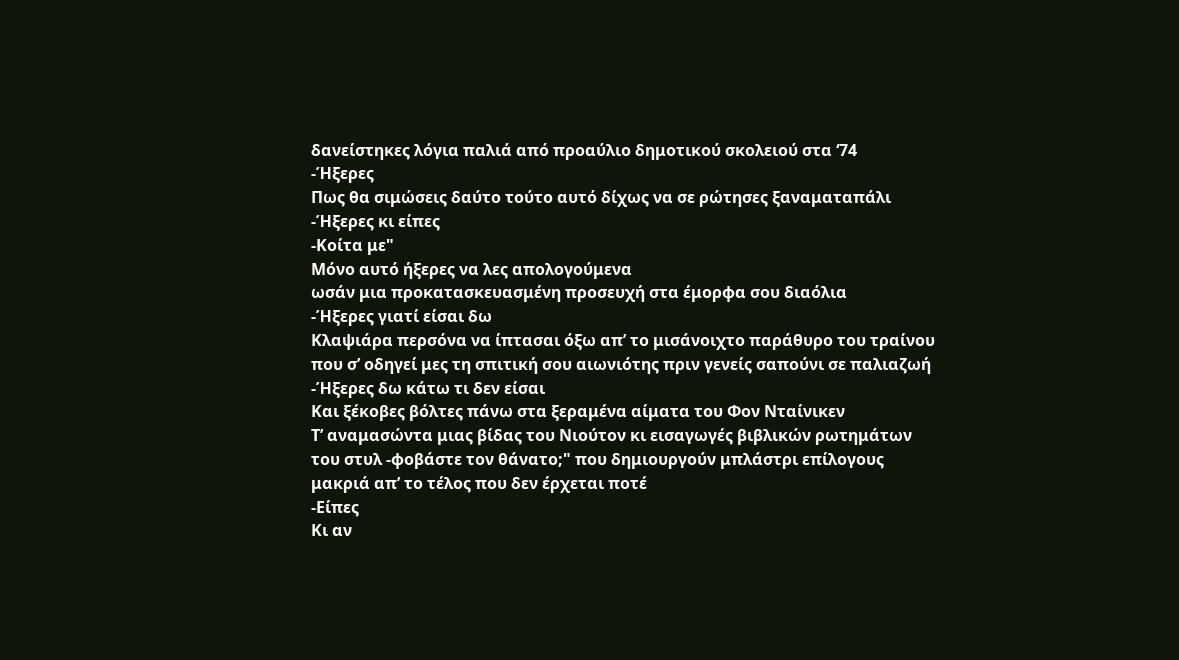δανείστηκες λόγια παλιά από προαύλιο δημοτικού σκολειού στα ‘74
-Ήξερες
Πως θα σιμώσεις δαύτο τούτο αυτό δίχως να σε ρώτησες ξαναματαπάλι
-Ήξερες κι είπες
-Κοίτα με"
Μόνο αυτό ήξερες να λες απολογούμενα
ωσάν μια προκατασκευασμένη προσευχή στα έμορφα σου διαόλια
-Ήξερες γιατί είσαι δω
Κλαψιάρα περσόνα να ίπτασαι όξω απ’ το μισάνοιχτο παράθυρο του τραίνου
που σ’ οδηγεί μες τη σπιτική σου αιωνιότης πριν γενείς σαπούνι σε παλιαζωή
-Ήξερες δω κάτω τι δεν είσαι
Και ξέκοβες βόλτες πάνω στα ξεραμένα αίματα του Φον Νταίνικεν
Τ’ αναμασώντα μιας βίδας του Νιούτον κι εισαγωγές βιβλικών ρωτημάτων
του στυλ -φοβάστε τον θάνατο;" που δημιουργούν μπλάστρι επίλογους
μακριά απ’ το τέλος που δεν έρχεται ποτέ
-Είπες
Κι αν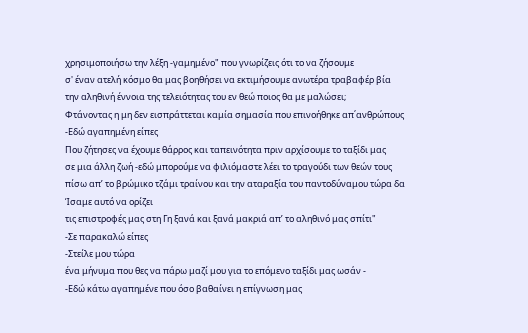χρησιμοποιήσω την λέξη -γαμημένο" που γνωρίζεις ότι το να ζήσουμε
σ' έναν ατελή κόσμο θα μας βοηθήσει να εκτιμήσουμε ανωτέρα τραβαφέρ βία
την αληθινή έννοια της τελειότητας του εν θεώ ποιος θα με μαλώσει;
Φτάνοντας η μη δεν εισπράττεται καμία σημασία που επινοήθηκε απ΄ανθρώπους
-Εδώ αγαπημένη είπες
Που ζήτησες να έχουμε θάρρος και ταπεινότητα πριν αρχίσουμε το ταξίδι μας
σε μια άλλη ζωή -εδώ μπορούμε να φιλιόμαστε λέει το τραγούδι των θεών τους
πίσω απ’ το βρώμικο τζάμι τραίνου και την αταραξία του παντοδύναμου τώρα δα
Ίσαμε αυτό να ορίζει
τις επιστροφές μας στη Γη ξανά και ξανά μακριά απ’ το αληθινό μας σπίτι"
-Σε παρακαλώ είπες
-Στείλε μου τώρα
ένα μήνυμα που θες να πάρω μαζί μου για το επόμενο ταξίδι μας ωσάν -
-Εδώ κάτω αγαπημένε που όσο βαθαίνει η επίγνωση μας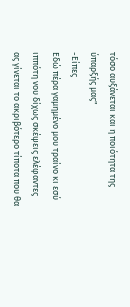τόσο αυξάνεται και η ποιότητα της ύπαρξής μας"
-Είπες
Εδώ πέρα γαμημένο μου τραίνο κι εσύ ιππότη νου δίχως σκέψεις ελέφαντες
ας γίνεται το ακριβότερο τίποτα που θα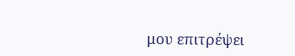μου επιτρέψει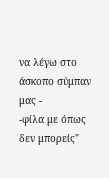να λέγω στο άσκοπο σύμπαν μας -
-φίλα με όπως δεν μπορείς"